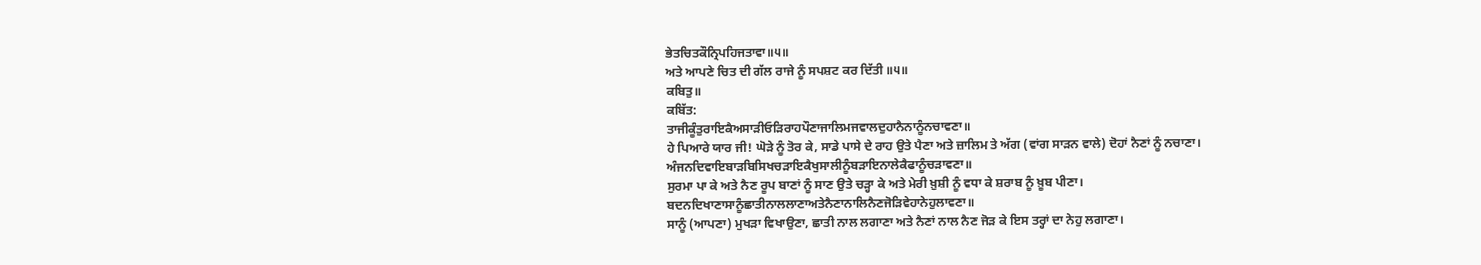ਭੇਤਚਿਤਕੌਨ੍ਰਿਪਹਿਜਤਾਵਾ॥੫॥
ਅਤੇ ਆਪਣੇ ਚਿਤ ਦੀ ਗੱਲ ਰਾਜੇ ਨੂੰ ਸਪਸ਼ਟ ਕਰ ਦਿੱਤੀ ॥੫॥
ਕਬਿਤੁ॥
ਕਬਿੱਤ:
ਤਾਜੀਕੂੰਤੁਰਾਇਕੈਅਸਾੜੀਓੜਿਰਾਹਪੌਣਾਜਾਲਿਮਜਵਾਲਦੁਹਾਨੈਨਾਨੂੰਨਚਾਵਣਾ॥
ਹੇ ਪਿਆਰੇ ਯਾਰ ਜੀ! ਘੋੜੇ ਨੂੰ ਤੋਰ ਕੇ, ਸਾਡੇ ਪਾਸੇ ਦੇ ਰਾਹ ਉਤੇ ਪੈਣਾ ਅਤੇ ਜ਼ਾਲਿਮ ਤੇ ਅੱਗ (ਵਾਂਗ ਸਾੜਨ ਵਾਲੇ) ਦੋਹਾਂ ਨੈਣਾਂ ਨੂੰ ਨਚਾਣਾ।
ਅੰਜਨਦਿਵਾਇਬਾੜਬਿਸਿਖਚੜਾਇਕੈਖੁਸਾਲੀਨੂੰਬੜਾਇਨਾਲੇਕੈਫਾਨੂੰਚੜਾਵਣਾ॥
ਸੁਰਮਾ ਪਾ ਕੇ ਅਤੇ ਨੈਣ ਰੂਪ ਬਾਣਾਂ ਨੂੰ ਸਾਣ ਉਤੇ ਚੜ੍ਹਾ ਕੇ ਅਤੇ ਮੇਰੀ ਖ਼ੁਸ਼ੀ ਨੂੰ ਵਧਾ ਕੇ ਸ਼ਰਾਬ ਨੂੰ ਖ਼ੂਬ ਪੀਣਾ।
ਬਦਨਦਿਖਾਣਾਸਾਨੂੰਛਾਤੀਨਾਲਲਾਣਾਅਤੇਨੈਣਾਨਾਲਿਨੈਣਜੋੜਿਵੇਹਾਨੇਹੁਲਾਵਣਾ॥
ਸਾਨੂੰ (ਆਪਣਾ) ਮੁਖੜਾ ਵਿਖਾਉਣਾ, ਛਾਤੀ ਨਾਲ ਲਗਾਣਾ ਅਤੇ ਨੈਣਾਂ ਨਾਲ ਨੈਣ ਜੋੜ ਕੇ ਇਸ ਤਰ੍ਹਾਂ ਦਾ ਨੇਹੁ ਲਗਾਣਾ।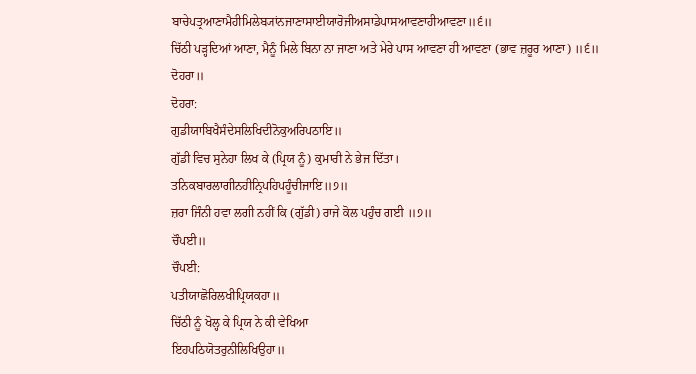ਬਾਚੇਪਤ੍ਰਆਣਾਮੈਹੀਮਿਲੇਬ੍ਯਾਂਨਜਾਣਾਸਾਈਯਾਰੋਜੀਅਸਾਡੇਪਾਸਆਵਣਾਹੀਆਵਣਾ॥੬॥
ਚਿੱਠੀ ਪੜ੍ਹਦਿਆਂ ਆਣਾ, ਮੈਨੂੰ ਮਿਲੇ ਬਿਨਾ ਨਾ ਜਾਣਾ ਅਤੇ ਮੇਰੇ ਪਾਸ ਆਵਣਾ ਹੀ ਆਵਣਾ (ਭਾਵ ਜ਼ਰੂਰ ਆਣਾ) ॥੬॥
ਦੋਹਰਾ॥
ਦੋਹਰਾ:
ਗੁਡੀਯਾਬਿਖੈਸੰਦੇਸਲਿਖਿਦੀਨੋਕੁਅਰਿਪਠਾਇ॥
ਗੁੱਡੀ ਵਿਚ ਸੁਨੇਹਾ ਲਿਖ ਕੇ (ਪ੍ਰਿਯ ਨੂੰ) ਕੁਮਾਰੀ ਨੇ ਭੇਜ ਦਿੱਤਾ।
ਤਨਿਕਬਾਰਲਾਗੀਨਹੀਨ੍ਰਿਪਹਿਪਹੂੰਚੀਜਾਇ॥੭॥
ਜ਼ਰਾ ਜਿੰਨੀ ਹਵਾ ਲਗੀ ਨਹੀਂ ਕਿ (ਗੁੱਡੀ) ਰਾਜੇ ਕੋਲ ਪਹੁੰਚ ਗਈ ॥੭॥
ਚੌਪਈ॥
ਚੌਪਈ:
ਪਤੀਯਾਛੋਰਿਲਖੀਪ੍ਰਿਯਕਹਾ॥
ਚਿੱਠੀ ਨੂੰ ਖੋਲ੍ਹ ਕੇ ਪ੍ਰਿਯ ਨੇ ਕੀ ਵੇਖਿਆ
ਇਹਪਠਿਯੋਤਰੁਨੀਲਿਖਿਉਹਾ॥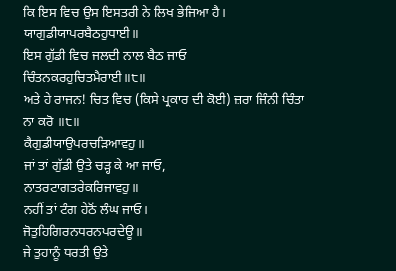ਕਿ ਇਸ ਵਿਚ ਉਸ ਇਸਤਰੀ ਨੇ ਲਿਖ ਭੇਜਿਆ ਹੈ।
ਯਾਗੁਡੀਯਾਪਰਬੈਠਹੁਧਾਈ॥
ਇਸ ਗੁੱਡੀ ਵਿਚ ਜਲਦੀ ਨਾਲ ਬੈਠ ਜਾਓ
ਚਿੰਤਨਕਰਹੁਚਿਤਮੈਰਾਈ॥੮॥
ਅਤੇ ਹੇ ਰਾਜਨ! ਚਿਤ ਵਿਚ (ਕਿਸੇ ਪ੍ਰਕਾਰ ਦੀ ਕੋਈ) ਜ਼ਰਾ ਜਿੰਨੀ ਚਿੰਤਾ ਨਾ ਕਰੋ ॥੮॥
ਕੈਗੁਡੀਯਾਉਪਰਚੜਿਆਵਹੁ॥
ਜਾਂ ਤਾਂ ਗੁੱਡੀ ਉਤੇ ਚੜ੍ਹ ਕੇ ਆ ਜਾਓ,
ਨਾਤਰਟਾਗਤਰੇਕਰਿਜਾਵਹੁ॥
ਨਹੀਂ ਤਾਂ ਟੰਗ ਹੇਠੋਂ ਲੰਘ ਜਾਓ।
ਜੋਤੁਹਿਗਿਰਨਧਰਨਪਰਦੇਊ॥
ਜੇ ਤੁਹਾਨੂੰ ਧਰਤੀ ਉਤੇ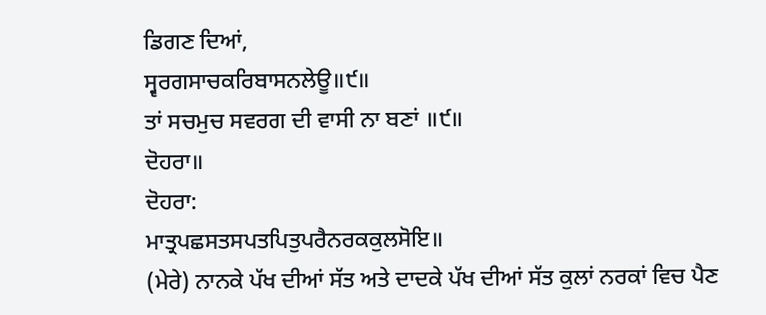ਡਿਗਣ ਦਿਆਂ,
ਸ੍ਵਰਗਸਾਚਕਰਿਬਾਸਨਲੇਊ॥੯॥
ਤਾਂ ਸਚਮੁਚ ਸਵਰਗ ਦੀ ਵਾਸੀ ਨਾ ਬਣਾਂ ॥੯॥
ਦੋਹਰਾ॥
ਦੋਹਰਾ:
ਮਾਤ੍ਰਪਛਸਤਸਪਤਪਿਤੁਪਰੈਨਰਕਕੁਲਸੋਇ॥
(ਮੇਰੇ) ਨਾਨਕੇ ਪੱਖ ਦੀਆਂ ਸੱਤ ਅਤੇ ਦਾਦਕੇ ਪੱਖ ਦੀਆਂ ਸੱਤ ਕੁਲਾਂ ਨਰਕਾਂ ਵਿਚ ਪੈਣ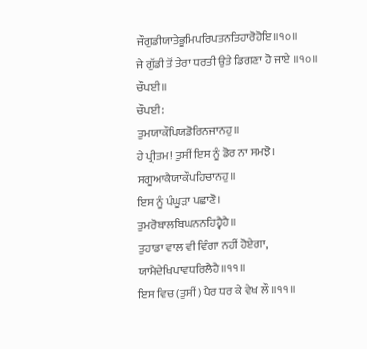ਜੌਗੁਡੀਯਾਤੇਭੂਮਿਪਰਿਪਤਨਤਿਹਾਰੋਹੋਇ॥੧੦॥
ਜੇ ਗੁੱਡੀ ਤੋਂ ਤੇਰਾ ਧਰਤੀ ਉਤੇ ਡਿਗਣਾ ਹੋ ਜਾਏ ॥੧੦॥
ਚੌਪਈ॥
ਚੌਪਈ:
ਤੁਮਯਾਕੌਪਿਯਡੋਰਿਨਜਾਨਹੁ॥
ਹੇ ਪ੍ਰੀਤਮ! ਤੁਸੀਂ ਇਸ ਨੂੰ ਡੋਰ ਨਾ ਸਮਝੋ।
ਸਗੂਆਕੈਯਾਕੌਪਹਿਚਾਨਹੁ॥
ਇਸ ਨੂੰ ਪੰਘੂੜਾ ਪਛਾਣੋ।
ਤੁਮਰੋਬਾਲਬਿਘਨਨਹਿਹ੍ਵੈਹੈ॥
ਤੁਹਾਡਾ ਵਾਲ ਵੀ ਵਿੰਗਾ ਨਹੀਂ ਹੋਏਗਾ,
ਯਾਮੈਦੇਖਿਪਾਵਧਰਿਲੈਹੈ॥੧੧॥
ਇਸ ਵਿਚ (ਤੁਸੀਂ) ਪੈਰ ਧਰ ਕੇ ਵੇਖ ਲੌ ॥੧੧॥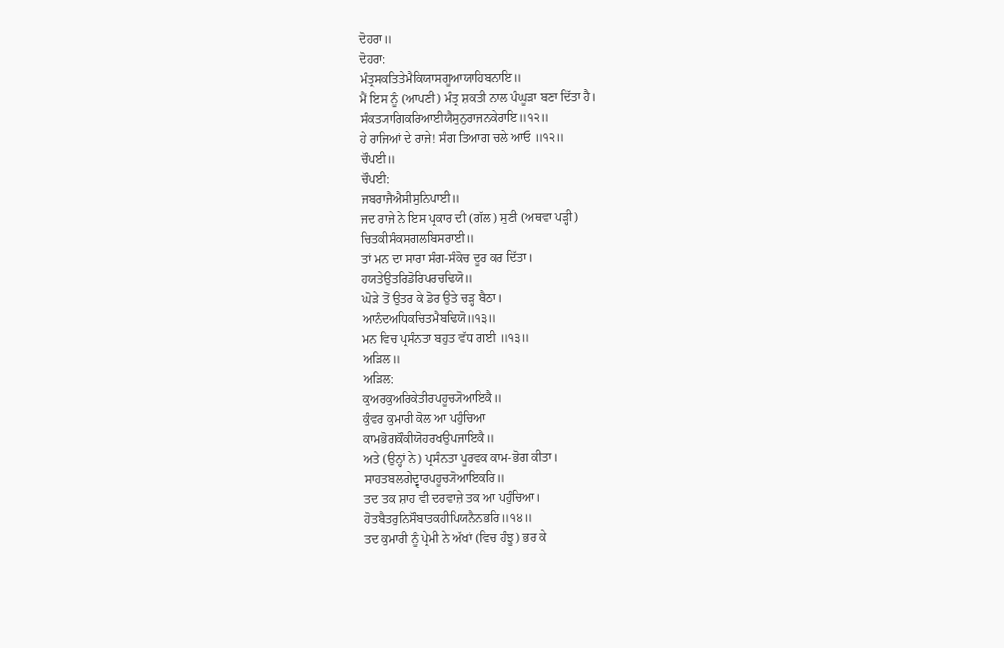ਦੋਹਰਾ॥
ਦੋਹਰਾ:
ਮੰਤ੍ਰਸਕਤਿਤੇਮੈਕਿਯਾਸਗੂਆਯਾਹਿਬਨਾਇ॥
ਮੈਂ ਇਸ ਨੂੰ (ਆਪਣੀ) ਮੰਤ੍ਰ ਸ਼ਕਤੀ ਨਾਲ ਪੰਘੂੜਾ ਬਣਾ ਦਿੱਤਾ ਹੈ।
ਸੰਕਤ੍ਯਾਗਿਕਰਿਆਈਯੈਸੁਨੁਰਾਜਨਕੇਰਾਇ॥੧੨॥
ਹੇ ਰਾਜਿਆਂ ਦੇ ਰਾਜੇ! ਸੰਗ ਤਿਆਗ ਚਲੇ ਆਓ ॥੧੨॥
ਚੌਪਈ॥
ਚੌਪਈ:
ਜਬਰਾਜੈਐਸੀਸੁਨਿਪਾਈ॥
ਜਦ ਰਾਜੇ ਨੇ ਇਸ ਪ੍ਰਕਾਰ ਦੀ (ਗੱਲ) ਸੁਣੀ (ਅਥਵਾ ਪੜ੍ਹੀ)
ਚਿਤਕੀਸੰਕਸਗਲਬਿਸਰਾਈ॥
ਤਾਂ ਮਨ ਦਾ ਸਾਰਾ ਸੰਗ-ਸੰਕੋਚ ਦੂਰ ਕਰ ਦਿੱਤਾ।
ਹਯਤੇਉਤਰਿਡੋਰਿਪਰਚਢਿਯੋ॥
ਘੋੜੇ ਤੋਂ ਉਤਰ ਕੇ ਡੋਰ ਉਤੇ ਚੜ੍ਹ ਬੈਠਾ।
ਆਨੰਦਅਧਿਕਚਿਤਮੈਬਢਿਯੋ॥੧੩॥
ਮਨ ਵਿਚ ਪ੍ਰਸੰਨਤਾ ਬਹੁਤ ਵੱਧ ਗਈ ॥੧੩॥
ਅੜਿਲ॥
ਅੜਿਲ:
ਕੁਅਰਕੁਅਰਿਕੇਤੀਰਪਹੂਚ੍ਯੋਆਇਕੈ॥
ਕੁੰਵਰ ਕੁਮਾਰੀ ਕੋਲ ਆ ਪਹੁੰਚਿਆ
ਕਾਮਭੋਗਕੌਕੀਯੋਹਰਖਉਪਜਾਇਕੈ॥
ਅਤੇ (ਉਨ੍ਹਾਂ ਨੇ) ਪ੍ਰਸੰਨਤਾ ਪੂਰਵਕ ਕਾਮ-ਭੋਗ ਕੀਤਾ।
ਸਾਹਤਬਲਗੇਦ੍ਵਾਰਪਹੂਚ੍ਯੋਆਇਕਰਿ॥
ਤਦ ਤਕ ਸ਼ਾਹ ਵੀ ਦਰਵਾਜ਼ੇ ਤਕ ਆ ਪਹੁੰਚਿਆ।
ਹੋਤਬੈਤਰੁਨਿਸੌਬਾਤਕਹੀਪਿਯਨੈਨਭਰਿ॥੧੪॥
ਤਦ ਕੁਮਾਰੀ ਨੂੰ ਪ੍ਰੇਮੀ ਨੇ ਅੱਖਾਂ (ਵਿਚ ਹੰਝੂ) ਭਰ ਕੇ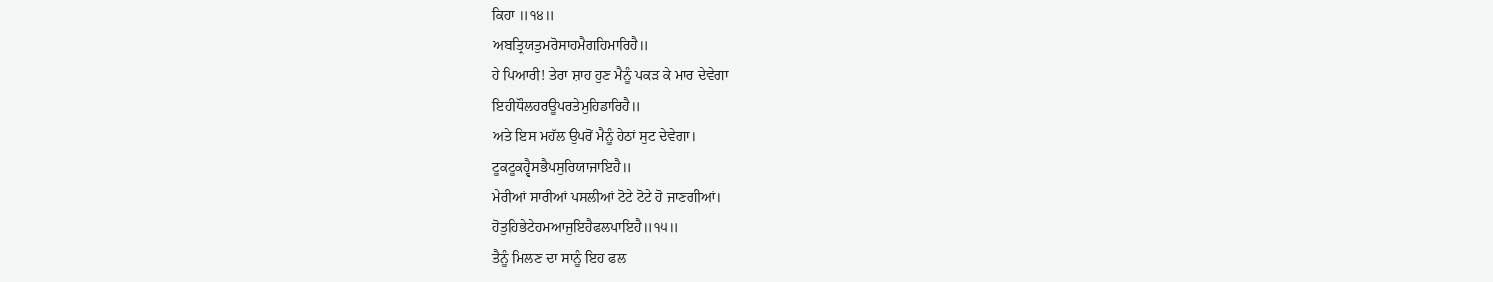ਕਿਹਾ ॥੧੪॥
ਅਬਤ੍ਰਿਯਤੁਮਰੋਸਾਹਮੈਗਹਿਮਾਰਿਹੈ॥
ਹੇ ਪਿਆਰੀ! ਤੇਰਾ ਸ਼ਾਹ ਹੁਣ ਮੈਨੂੰ ਪਕੜ ਕੇ ਮਾਰ ਦੇਵੇਗਾ
ਇਹੀਧੌਲਹਰਊਪਰਤੇਮੁਹਿਡਾਰਿਹੈ॥
ਅਤੇ ਇਸ ਮਹੱਲ ਉਪਰੋਂ ਮੈਨੂੰ ਹੇਠਾਂ ਸੁਟ ਦੇਵੇਗਾ।
ਟੂਕਟੂਕਹ੍ਵੈਸਭੈਪਸੁਰਿਯਾਜਾਇਹੈ॥
ਮੇਰੀਆਂ ਸਾਰੀਆਂ ਪਸਲੀਆਂ ਟੋਟੇ ਟੋਟੇ ਹੋ ਜਾਣਗੀਆਂ।
ਹੋਤੁਹਿਭੇਟੇਹਮਆਜੁਇਹੈਫਲਪਾਇਹੈ॥੧੫॥
ਤੈਨੂੰ ਮਿਲਣ ਦਾ ਸਾਨੂੰ ਇਹ ਫਲ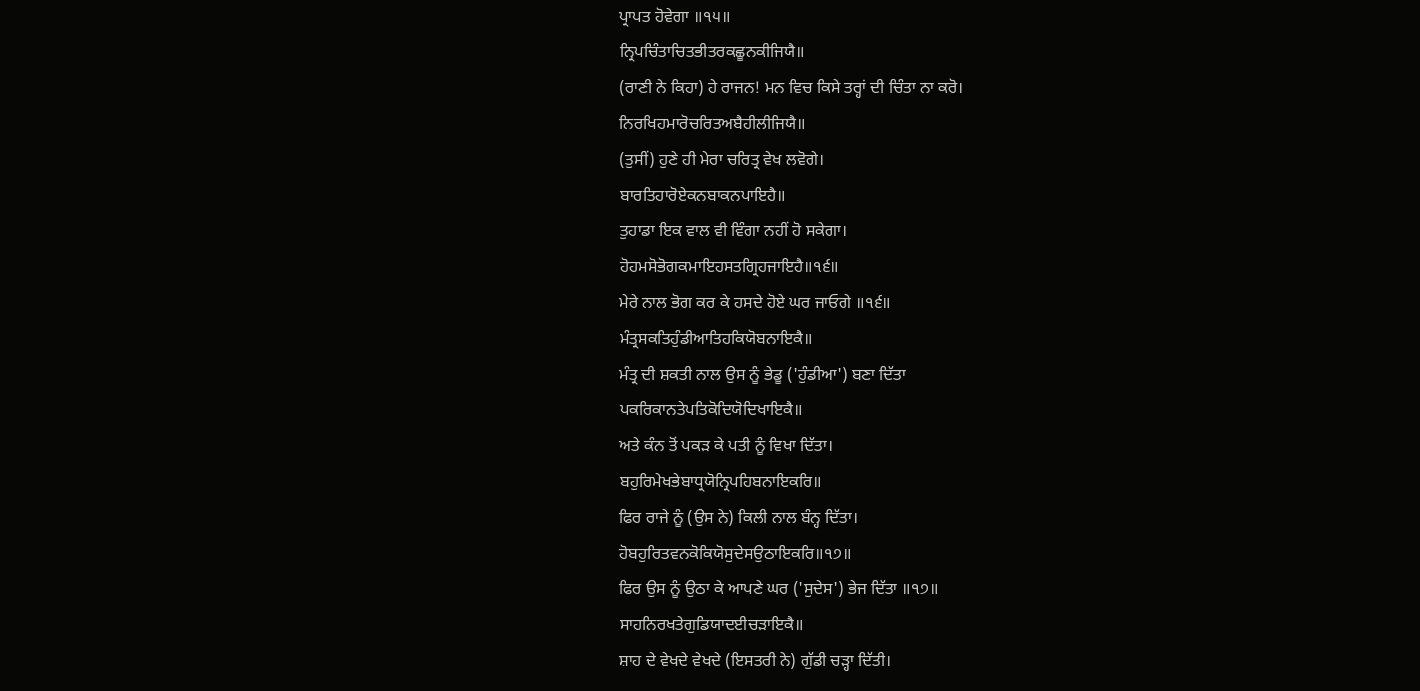ਪ੍ਰਾਪਤ ਹੋਵੇਗਾ ॥੧੫॥
ਨ੍ਰਿਪਚਿੰਤਾਚਿਤਭੀਤਰਕਛੂਨਕੀਜਿਯੈ॥
(ਰਾਣੀ ਨੇ ਕਿਹਾ) ਹੇ ਰਾਜਨ! ਮਨ ਵਿਚ ਕਿਸੇ ਤਰ੍ਹਾਂ ਦੀ ਚਿੰਤਾ ਨਾ ਕਰੋ।
ਨਿਰਖਿਹਮਾਰੋਚਰਿਤਅਬੈਹੀਲੀਜਿਯੈ॥
(ਤੁਸੀਂ) ਹੁਣੇ ਹੀ ਮੇਰਾ ਚਰਿਤ੍ਰ ਵੇਖ ਲਵੋਗੇ।
ਬਾਰਤਿਹਾਰੋਏਕਨਬਾਕਨਪਾਇਹੈ॥
ਤੁਹਾਡਾ ਇਕ ਵਾਲ ਵੀ ਵਿੰਗਾ ਨਹੀਂ ਹੋ ਸਕੇਗਾ।
ਹੋਹਮਸੋਭੋਗਕਮਾਇਹਸਤਗ੍ਰਿਹਜਾਇਹੈ॥੧੬॥
ਮੇਰੇ ਨਾਲ ਭੋਗ ਕਰ ਕੇ ਹਸਦੇ ਹੋਏ ਘਰ ਜਾਓਗੇ ॥੧੬॥
ਮੰਤ੍ਰਸਕਤਿਹੁੰਡੀਆਤਿਹਕਿਯੋਬਨਾਇਕੈ॥
ਮੰਤ੍ਰ ਦੀ ਸ਼ਕਤੀ ਨਾਲ ਉਸ ਨੂੰ ਭੇਡੂ ('ਹੁੰਡੀਆ') ਬਣਾ ਦਿੱਤਾ
ਪਕਰਿਕਾਨਤੇਪਤਿਕੋਦਿਯੋਦਿਖਾਇਕੈ॥
ਅਤੇ ਕੰਨ ਤੋਂ ਪਕੜ ਕੇ ਪਤੀ ਨੂੰ ਵਿਖਾ ਦਿੱਤਾ।
ਬਹੁਰਿਮੇਖਭੇਬਾਧ੍ਰਯੋਨ੍ਰਿਪਹਿਬਨਾਇਕਰਿ॥
ਫਿਰ ਰਾਜੇ ਨੂੰ (ਉਸ ਨੇ) ਕਿਲੀ ਨਾਲ ਬੰਨ੍ਹ ਦਿੱਤਾ।
ਹੋਬਹੁਰਿਤਵਨਕੋਕਿਯੋਸੁਦੇਸਉਠਾਇਕਰਿ॥੧੭॥
ਫਿਰ ਉਸ ਨੂੰ ਉਠਾ ਕੇ ਆਪਣੇ ਘਰ ('ਸੁਦੇਸ') ਭੇਜ ਦਿੱਤਾ ॥੧੭॥
ਸਾਹਨਿਰਖਤੇਗੁਡਿਯਾਦਈਚੜਾਇਕੈ॥
ਸ਼ਾਹ ਦੇ ਵੇਖਦੇ ਵੇਖਦੇ (ਇਸਤਰੀ ਨੇ) ਗੁੱਡੀ ਚੜ੍ਹਾ ਦਿੱਤੀ।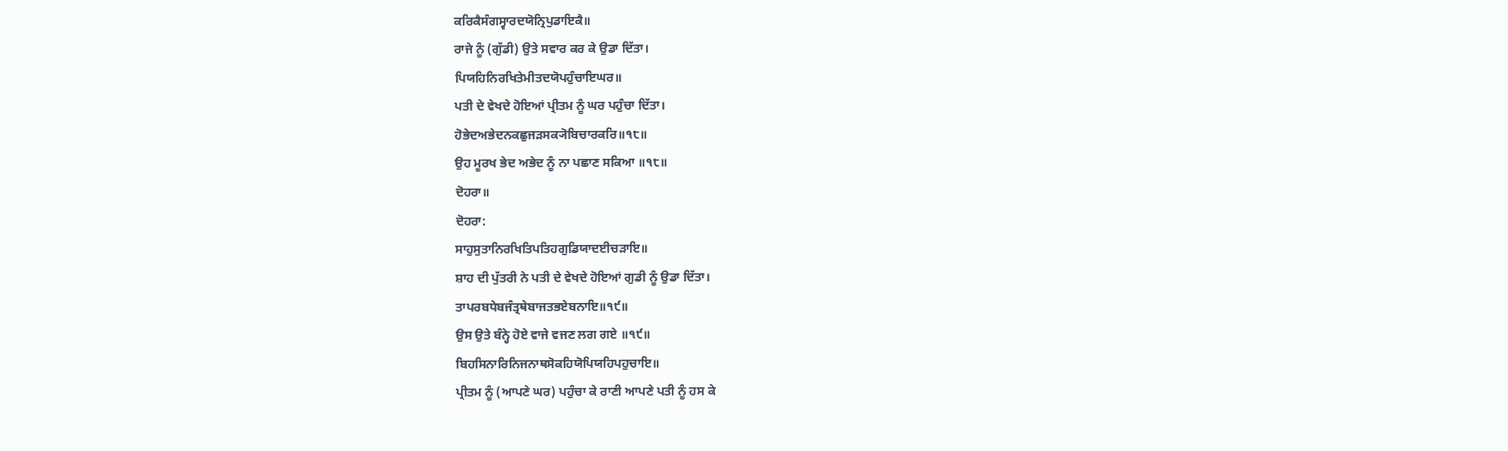ਕਰਿਕੈਸੰਗਸ੍ਵਾਰਦਯੋਨ੍ਰਿਪੁਡਾਇਕੈ॥
ਰਾਜੇ ਨੂੰ (ਗੁੱਡੀ) ਉਤੇ ਸਵਾਰ ਕਰ ਕੇ ਉਡਾ ਦਿੱਤਾ।
ਪਿਯਹਿਨਿਰਖਿਤੇਮੀਤਦਯੋਪਹੁੰਚਾਇਘਰ॥
ਪਤੀ ਦੇ ਵੇਖਦੇ ਹੋਇਆਂ ਪ੍ਰੀਤਮ ਨੂੰ ਘਰ ਪਹੁੰਚਾ ਦਿੱਤਾ।
ਹੋਭੇਦਅਭੇਦਨਕਛੁਜੜਸਕ੍ਯੋਬਿਚਾਰਕਰਿ॥੧੮॥
ਉਹ ਮੂਰਖ ਭੇਦ ਅਭੇਦ ਨੂੰ ਨਾ ਪਛਾਣ ਸਕਿਆ ॥੧੮॥
ਦੋਹਰਾ॥
ਦੋਹਰਾ:
ਸਾਹੁਸੁਤਾਨਿਰਖਿਤਿਪਤਿਹਗੁਡਿਯਾਦਈਚੜਾਇ॥
ਸ਼ਾਹ ਦੀ ਪੁੱਤਰੀ ਨੇ ਪਤੀ ਦੇ ਵੇਖਦੇ ਹੋਇਆਂ ਗੁਡੀ ਨੂੰ ਉਡਾ ਦਿੱਤਾ।
ਤਾਪਰਬਧੇਬਜੰਤ੍ਰਥੇਬਾਜਤਭਏਬਨਾਇ॥੧੯॥
ਉਸ ਉਤੇ ਬੰਨ੍ਹੇ ਹੋਏ ਵਾਜੇ ਵਜਣ ਲਗ ਗਏ ॥੧੯॥
ਬਿਹਸਿਨਾਰਿਨਿਜਨਾਥਸੋਕਹਿਯੋਪਿਯਹਿਪਹੁਚਾਇ॥
ਪ੍ਰੀਤਮ ਨੂੰ (ਆਪਣੇ ਘਰ) ਪਹੁੰਚਾ ਕੇ ਰਾਣੀ ਆਪਣੇ ਪਤੀ ਨੂੰ ਹਸ ਕੇ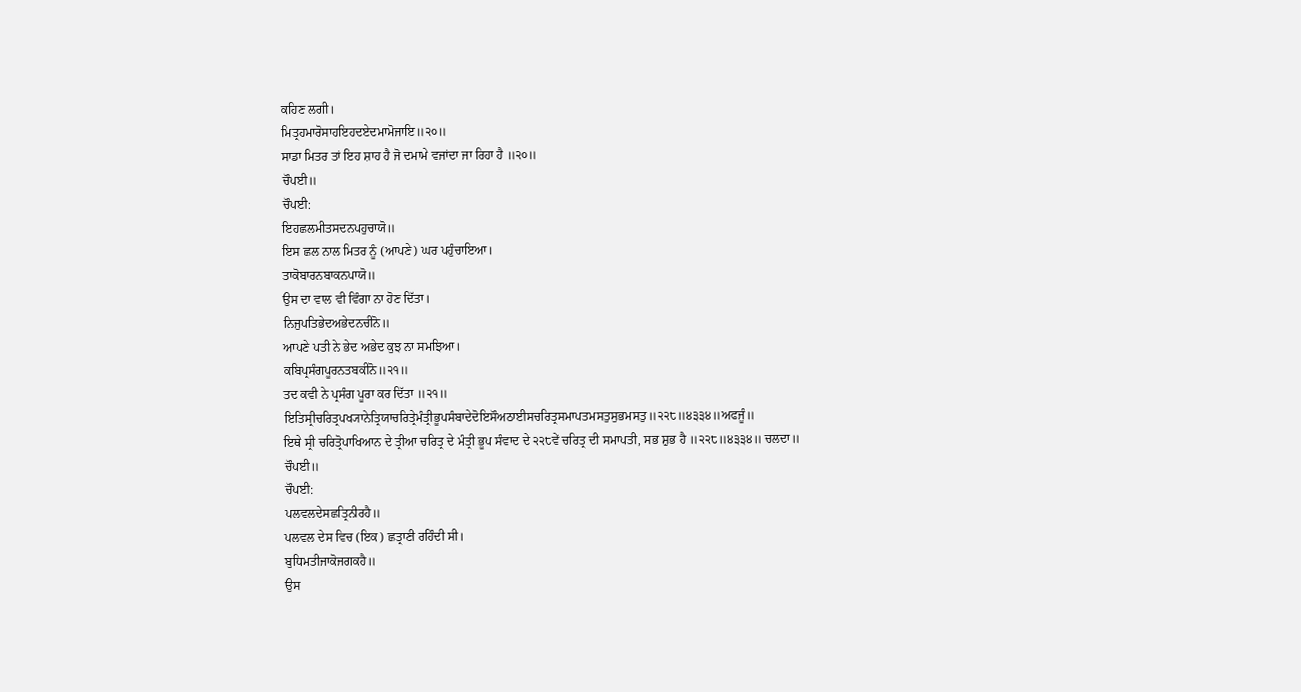ਕਹਿਣ ਲਗੀ।
ਮਿਤ੍ਰਹਮਾਰੋਸਾਹਇਹਦਏਦਮਾਮੋਜਾਇ॥੨੦॥
ਸਾਡਾ ਮਿਤਰ ਤਾਂ ਇਹ ਸ਼ਾਹ ਹੈ ਜੋ ਦਮਾਮੇ ਵਜਾਂਦਾ ਜਾ ਰਿਹਾ ਹੈ ॥੨੦॥
ਚੌਪਈ॥
ਚੌਪਈ:
ਇਹਛਲਮੀਤਸਦਨਪਹੁਚਾਯੋ॥
ਇਸ ਛਲ ਨਾਲ ਮਿਤਰ ਨੂੰ (ਆਪਣੇ) ਘਰ ਪਹੁੰਚਾਇਆ।
ਤਾਕੋਬਾਰਨਬਾਕਨਪਾਯੋ॥
ਉਸ ਦਾ ਵਾਲ ਵੀ ਵਿੰਗਾ ਨਾ ਹੋਣ ਦਿੱਤਾ।
ਨਿਜੁਪਤਿਭੇਦਅਭੇਦਨਚੀਨੋ॥
ਆਪਣੇ ਪਤੀ ਨੇ ਭੇਦ ਅਭੇਦ ਕੁਝ ਨਾ ਸਮਝਿਆ।
ਕਬਿਪ੍ਰਸੰਗਪੂਰਨਤਬਕੀਨੋ॥੨੧॥
ਤਦ ਕਵੀ ਨੇ ਪ੍ਰਸੰਗ ਪੂਰਾ ਕਰ ਦਿੱਤਾ ॥੨੧॥
ਇਤਿਸ੍ਰੀਚਰਿਤ੍ਰਪਖ੍ਯਾਨੇਤ੍ਰਿਯਾਚਰਿਤ੍ਰੇਮੰਤ੍ਰੀਭੂਪਸੰਬਾਦੇਦੋਇਸੌਅਠਾਈਸਚਰਿਤ੍ਰਸਮਾਪਤਮਸਤੁਸੁਭਮਸਤੁ॥੨੨੮॥੪੩੩੪॥ਅਫਜੂੰ॥
ਇਥੇ ਸ੍ਰੀ ਚਰਿਤ੍ਰੋਪਾਖਿਆਨ ਦੇ ਤ੍ਰੀਆ ਚਰਿਤ੍ਰ ਦੇ ਮੰਤ੍ਰੀ ਭੂਪ ਸੰਵਾਦ ਦੇ ੨੨੮ਵੇਂ ਚਰਿਤ੍ਰ ਦੀ ਸਮਾਪਤੀ, ਸਭ ਸ਼ੁਭ ਹੈ ॥੨੨੮॥੪੩੩੪॥ ਚਲਦਾ॥
ਚੌਪਈ॥
ਚੌਪਈ:
ਪਲਵਲਦੇਸਛਤ੍ਰਿਨੀਰਹੈ॥
ਪਲਵਲ ਦੇਸ ਵਿਚ (ਇਕ) ਛਤ੍ਰਾਣੀ ਰਹਿੰਦੀ ਸੀ।
ਬੁਧਿਮਤੀਜਾਕੋਜਗਕਹੈ॥
ਉਸ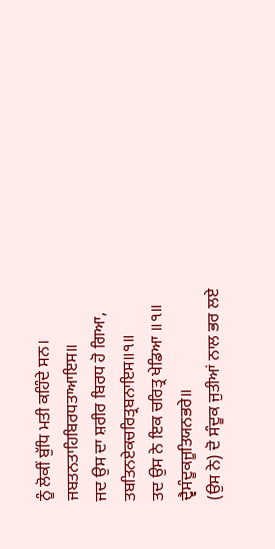ਨੂੰ ਲੋਕੀਂ ਬੁੱਧਿ ਮਤੀ ਕਹਿੰਦੇ ਸਨ।
ਜਬਤਨਤਾਹਿਬਿਰਧਤਾਆਇਸ॥
ਜਦ ਉਸ ਦਾ ਸ਼ਰੀਰ ਬਿਰਧ ਹੋ ਗਿਆ,
ਤਬਤਿਨਏਕਚਰਿਤ੍ਰਬਨਾਇਸ॥੧॥
ਤਦ ਉਸ ਨੇ ਇਕ ਚਰਿਤ੍ਰ ਖੇਡਿਆ ॥੧॥
ਦ੍ਵੈਸੰਦੂਕਜੂਤਿਯਨਭਰੇ॥
(ਉਸ ਨੇ) ਦੋ ਸੰਦੂਕ ਜੁਤੀਆਂ ਨਾਲ ਭਰ ਲਏ